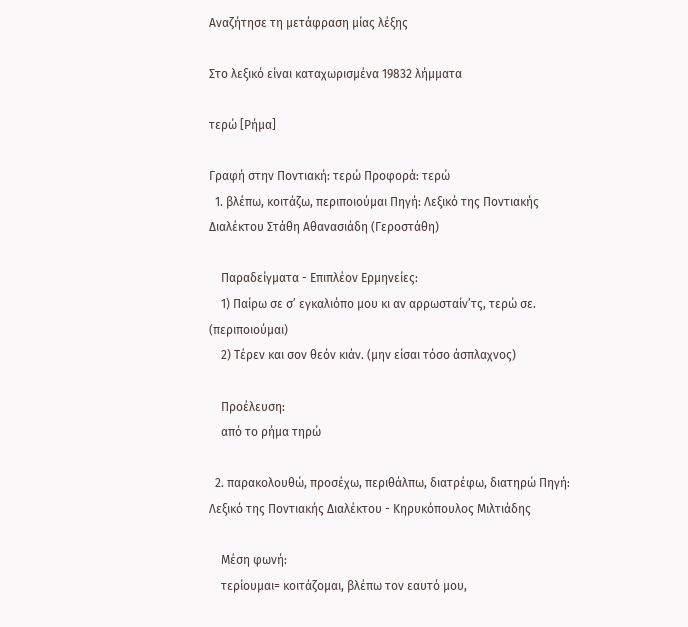Αναζήτησε τη μετάφραση μίας λέξης

Στο λεξικό είναι καταχωρισμένα 19832 λήμματα

τερώ [Ρήμα]

Γραφή στην Ποντιακή: τερώ Προφορά: τερώ
  1. βλέπω, κοιτάζω, περιποιούμαι Πηγή: Λεξικό της Ποντιακής Διαλέκτου Στάθη Αθανασιάδη (Γεροστάθη)

    Παραδείγματα - Επιπλέον Ερμηνείες:
    1) Παίρω σε σ’ εγκαλιόπο μου κι αν αρρωσταίν’τς, τερώ σε. (περιποιούμαι)
    2) Τέρεν και σον θεόν κιάν. (μην είσαι τόσο άσπλαχνος)

    Προέλευση:
    από το ρήμα τηρώ

  2. παρακολουθώ, προσέχω, περιθάλπω, διατρέφω, διατηρώ Πηγή: Λεξικό της Ποντιακής Διαλέκτου - Κηρυκόπουλος Μιλτιάδης

    Μέση φωνή:
    τερίουμαι= κοιτάζομαι, βλέπω τον εαυτό μου,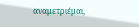αναμετριέμαι,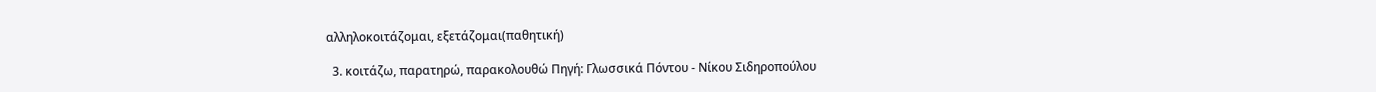αλληλοκοιτάζομαι, εξετάζομαι(παθητική)

  3. κοιτάζω, παρατηρώ, παρακολουθώ Πηγή: Γλωσσικά Πόντου - Νίκου Σιδηροπούλου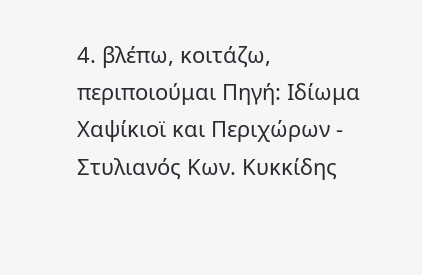4. βλέπω, κοιτάζω, περιποιούμαι Πηγή: Ιδίωμα Χαψίκιοϊ και Περιχώρων - Στυλιανός Κων. Κυκκίδης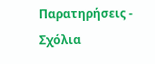Παρατηρήσεις - Σχόλια